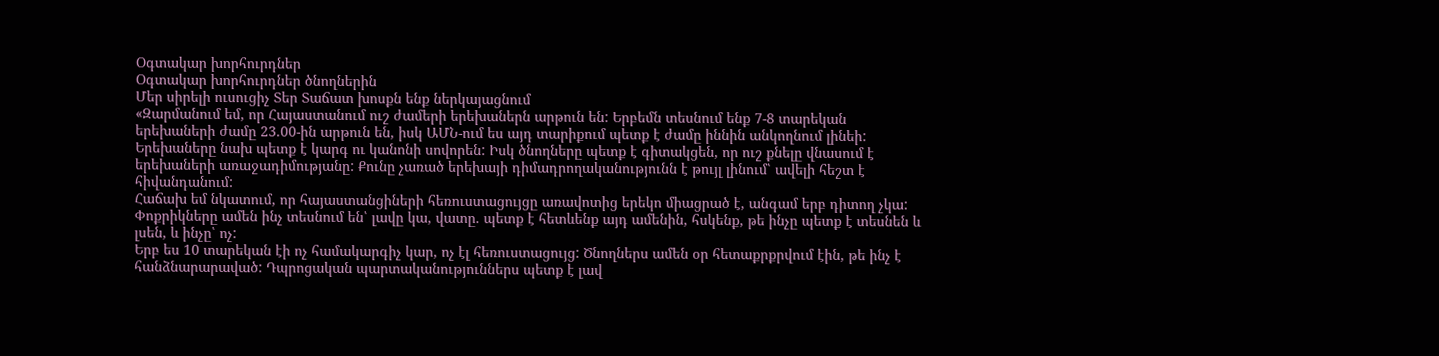Օգտակար խորհուրդներ
Օգտակար խորհուրդներ ծնողներին
Մեր սիրելի ուսուցիչ Տեր Տաճատ խոսքն ենք ներկայացնում
«Զարմանում եմ, որ Հայաստանում ուշ ժամերի երեխաներն արթուն են: Երբեմն տեսնում ենք 7-8 տարեկան երեխաների ժամը 23.00-ին արթուն են, իսկ ԱՄՆ-ում ես այդ տարիքում պետք է ժամը իննին անկողնում լինեի:
Երեխաները նախ պետք է կարգ ու կանոնի սովորեն: Իսկ ծնողները պետք է գիտակցեն, որ ուշ քնելը վնասում է երեխաների առաջադիմությանը: Քունը չառած երեխայի դիմադրողականությունն է թույլ լինում՝ ավելի հեշտ է հիվանդանում:
Հաճախ եմ նկատում, որ հայաստանցիների հեռուստացույցը առավոտից երեկո միացրած է, անգամ երբ դիտող չկա: Փոքրիկները ամեն ինչ տեսնում են՝ լավը կա, վատը. պետք է հետևենք այդ ամենին, հսկենք, թե ինչը պետք է տեսնեն և լսեն, և ինչը՝ ոչ:
Երբ ես 10 տարեկան էի ոչ համակարգիչ կար, ոչ էլ հեռուստացույց: Ծնողներս ամեն օր հետաքրքրվում էին, թե ինչ է հանձնարարաված: Դպրոցական պարտականություններս պետք է լավ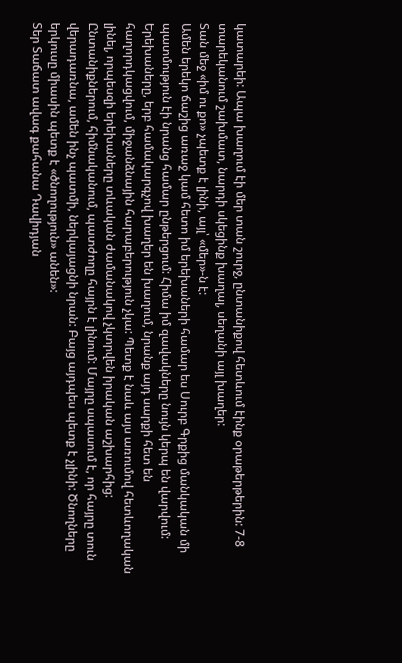կատարեի: Ապա խաղում էի մեր տան շուրջ, ընտանիքով հետևում էինք օրաթերթերին: 7-8 տարեկանում շախմատ, նարդի սկեցինք խաղալ, սեղանի այլ խաղեր:
Տան մեջ «իմ ու քո» չպետք է լինի, այլ՝ «մեր»-ն է:
Ամեն երեկո ճաշից առաջ կամ հետո իմ երեխաների համար ես Սուրբ Գրքից մանկական մի պատմություն էի նրանց համար ընթերցում: Հիմա իմ զավակները նույն կերպ են վարվում:
Երեխաները, երբ համակարգչով խաղեր են խաղում, նրանք այդ սարքի հետ են հաղորդկացվում, միջանձնային հարաբերություն չկա: Պետք է նաև այս առումով հետևողական լինել, որպեսզի երեխաները տևական ժամանակով չկտրվեն իրական աշխարհից:
Ընտանիքներում, հիմնականում, պատժողը հայրն է լինում: Մայրը սպասում է, որ հայրը տուն վերադառնա, ամեն ինչ պատմի, ներկայացնի նրան: Բայց այդպես պետք է չլինի: Ծնողները երկուսը միասին պետք է «ծնողություն» անեն»:
Տեր Տաճատ ավագ քահանա Դավիդյան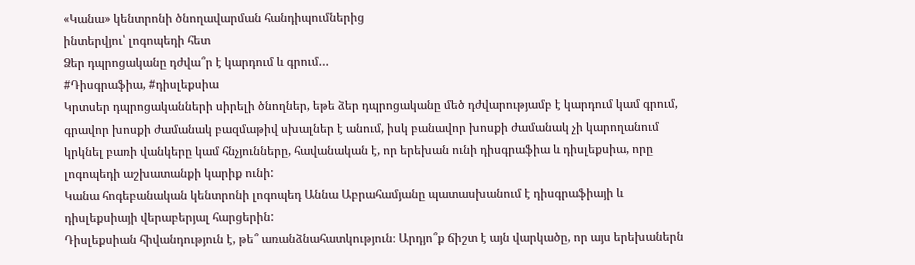«Կանա» կենտրոնի ծնողավարման հանդիպումներից
ինտերվյու՝ լոգոպեդի հետ
Ձեր դպրոցականը դժվա՞ր է կարդում և գրում…
#Դիսգրաֆիա, #դիսլեքսիա
Կրտսեր դպրոցականների սիրելի ծնողներ, եթե ձեր դպրոցականը մեծ դժվարությամբ է կարդում կամ գրում, գրավոր խոսքի ժամանակ բազմաթիվ սխալներ է անում, իսկ բանավոր խոսքի ժամանակ չի կարողանում կրկնել բառի վանկերը կամ հնչյունները, հավանական է, որ երեխան ունի դիսգրաֆիա և դիսլեքսիա, որը լոգոպեդի աշխատանքի կարիք ունի:
Կանա հոգեբանական կենտրոնի լոգոպեդ Աննա Աբրահամյանը պատասխանում է դիսգրաֆիայի և դիսլեքսիայի վերաբերյալ հարցերին:
Դիսլեքսիան հիվանդություն է, թե՞ առանձնահատկություն։ Արդյո՞ք ճիշտ է այն վարկածը, որ այս երեխաներն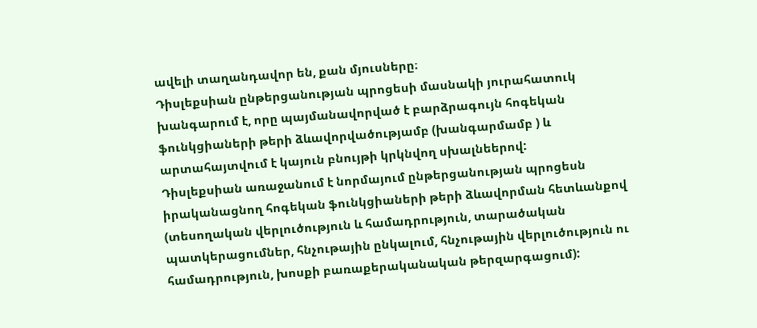ավելի տաղանդավոր են, քան մյուսները։
Դիսլեքսիան ընթերցանության պրոցեսի մասնակի յուրահատուկ խանգարում է, որը պայմանավորված է բարձրագույն հոգեկան ֆունկցիաների թերի ձևավորվածությամբ (խանգարմամբ ) և արտահայտվում է կայուն բնույթի կրկնվող սխալնեերով:
Դիսլեքսիան առաջանում է նորմայում ընթերցանության պրոցեսն իրականացնող հոգեկան ֆունկցիաների թերի ձևավորման հետևանքով (տեսողական վերլուծություն և համադրություն, տարածական պատկերացումներ, հնչութային ընկալում, հնչութային վերլուծություն ու համադրություն, խոսքի բառաքերականական թերզարգացում):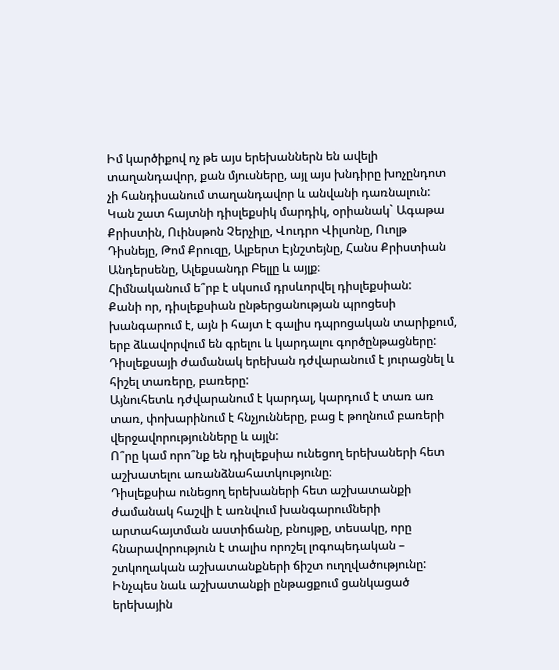Իմ կարծիքով ոչ թե այս երեխաններն են ավելի տաղանդավոր, քան մյուսները, այլ այս խնդիրը խոչընդոտ չի հանդիսանում տաղանդավոր և անվանի դառնալուն:
Կան շատ հայտնի դիսլեքսիկ մարդիկ, օրիանակ` Ագաթա Քրիստին, Ուինսթոն Չերչիլը, Վուդրո Վիլսոնը, Ուոլթ Դիսնեյը, Թոմ Քրուզը, Ալբերտ Էյնշտեյնը, Հանս Քրիստիան Անդերսենը, Ալեքսանդր Բելլը և այլք։
Հիմնականում ե՞րբ է սկսում դրսևորվել դիսլեքսիան:
Քանի որ, դիսլեքսիան ընթերցանության պրոցեսի խանգարում է, այն ի հայտ է գալիս դպրոցական տարիքում, երբ ձևավորվում են գրելու և կարդալու գործընթացները:
Դիսլեքսայի ժամանակ երեխան դժվարանում է յուրացնել և հիշել տառերը, բառերը:
Այնուհետև դժվարանում է կարդալ, կարդում է տառ առ տառ, փոխարինում է հնչյունները, բաց է թողնում բառերի վերջավորությունները և այլն:
Ո՞րը կամ որո՞նք են դիսլեքսիա ունեցող երեխաների հետ աշխատելու առանձնահատկությունը։
Դիսլեքսիա ունեցող երեխաների հետ աշխատանքի ժամանակ հաշվի է առնվում խանգարումների արտահայտման աստիճանը, բնույթը, տեսակը, որը հնարավորություն է տալիս որոշել լոգոպեդական – շտկողական աշխատանքների ճիշտ ուղղվածությունը:
Ինչպես նաև աշխատանքի ընթացքում ցանկացած երեխային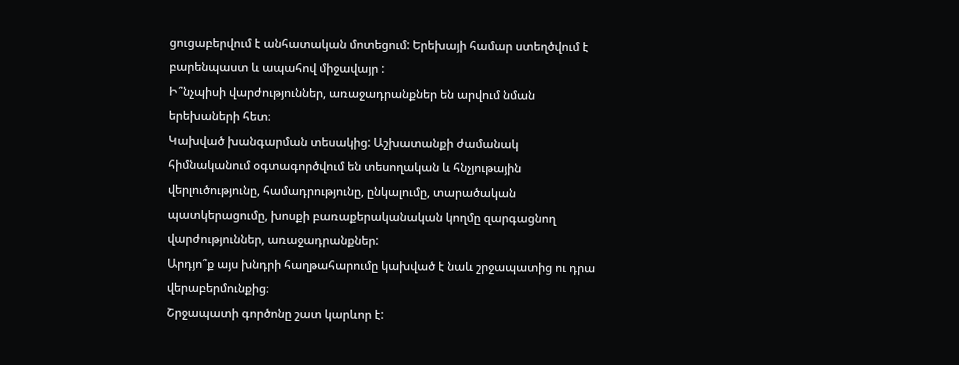ցուցաբերվում է անհատական մոտեցում: Երեխայի համար ստեղծվում է բարենպաստ և ապահով միջավայր :
Ի՞նչպիսի վարժություններ, առաջադրանքներ են արվում նման երեխաների հետ։
Կախված խանգարման տեսակից: Աշխատանքի ժամանակ հիմնականում օգտագործվում են տեսողական և հնչյութային վերլուծությունը, համադրությունը, ընկալումը, տարածական պատկերացումը, խոսքի բառաքերականական կողմը զարգացնող վարժություններ, առաջադրանքներ:
Արդյո՞ք այս խնդրի հաղթահարումը կախված է նաև շրջապատից ու դրա վերաբերմունքից։
Շրջապատի գործոնը շատ կարևոր է: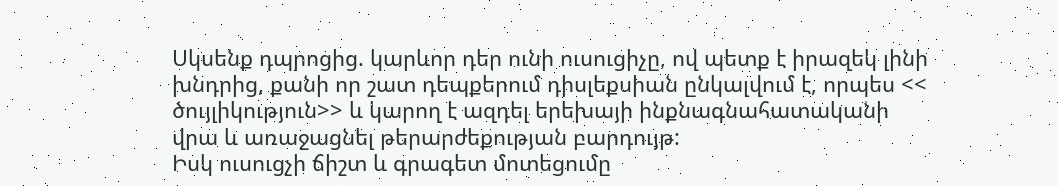Սկսենք դպրոցից. կարևոր դեր ունի ուսուցիչը, ով պետք է իրազեկ լինի խնդրից, քանի որ շատ դեպքերում դիսլեքսիան ընկալվում է, որպես << ծույլիկություն>> և կարող է ազդել երեխայի ինքնագնահատականի վրա և առաջացնել թերարժեքության բարդույթ:
Իսկ ուսուցչի ճիշտ և գրագետ մոտեցումը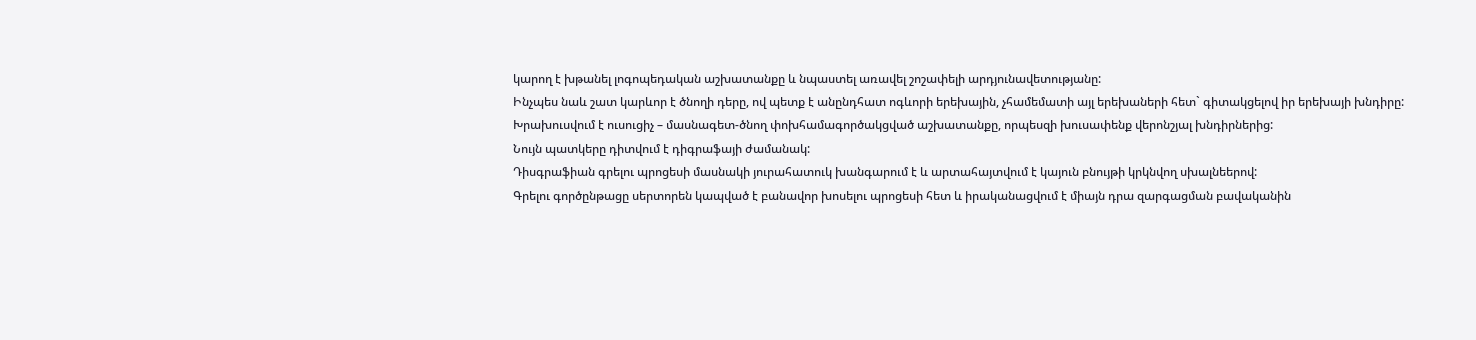կարող է խթանել լոգոպեդական աշխատանքը և նպաստել առավել շոշափելի արդյունավետությանը:
Ինչպես նաև շատ կարևոր է ծնողի դերը, ով պետք է անընդհատ ոգևորի երեխային, չհամեմատի այլ երեխաների հետ` գիտակցելով իր երեխայի խնդիրը:
Խրախուսվում է ուսուցիչ – մասնագետ-ծնող փոխհամագործակցված աշխատանքը, որպեսզի խուսափենք վերոնշյալ խնդիրներից:
Նույն պատկերը դիտվում է դիգրաֆայի ժամանակ:
Դիսգրաֆիան գրելու պրոցեսի մասնակի յուրահատուկ խանգարում է և արտահայտվում է կայուն բնույթի կրկնվող սխալնեերով:
Գրելու գործընթացը սերտորեն կապված է բանավոր խոսելու պրոցեսի հետ և իրականացվում է միայն դրա զարգացման բավականին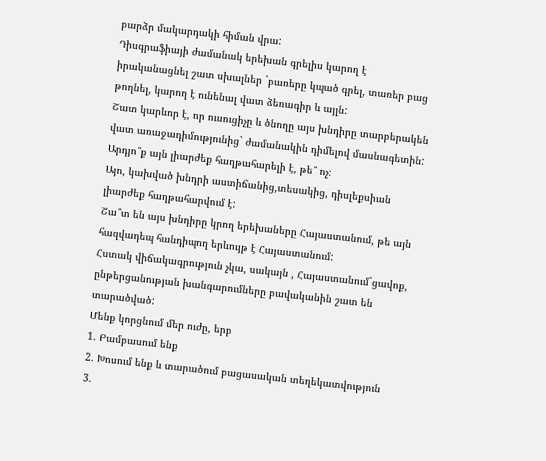բարձր մակարդակի հիման վրա:
Դիսգրաֆիայի ժամանակ երեխան գրելիս կարող է իրականացնել շատ սխալներ `բառերը կպած գրել, տառեր բաց թողնել, կարող է ունենալ վատ ձեռագիր և այլն:
Շատ կարևոր է, որ ուսուցիչը և ծնողը այս խնդիրը տարբերակեն վատ առաջադիմությունից` ժամանակին դիմելով մասնագետին:
Արդյո՞ք այն լիարժեք հաղթահարելի է, թե՞ ոչ։
Այո, կախված խնդրի աստիճանից,տեսակից, դիսլեքսիան լիարժեք հաղթահարվում է:
Շա՞տ են այս խնդիրը կրող երեխաները Հայաստանում, թե այն հազվադեպ հանդիպող երևույթ է Հայաստանում:
Հստակ վիճակագրություն չկա, սակայն , Հայաստանում`ցավոք, ընթերցանության խանգարումները բավականին շատ են տարածված:
Մենք կորցնում մեր ուժը, երբ
1. Բամբասում ենք
2. Խոսում ենք և տարածում բացասական տեղեկատվություն
3.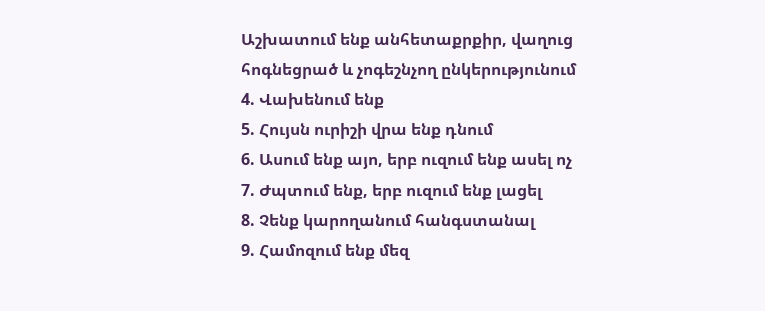Աշխատում ենք անհետաքրքիր, վաղուց հոգնեցրած և չոգեշնչող ընկերությունում
4. Վախենում ենք
5. Հույսն ուրիշի վրա ենք դնում
6. Ասում ենք այո, երբ ուզում ենք ասել ոչ
7. Ժպտում ենք, երբ ուզում ենք լացել
8. Չենք կարողանում հանգստանալ
9. Համոզում ենք մեզ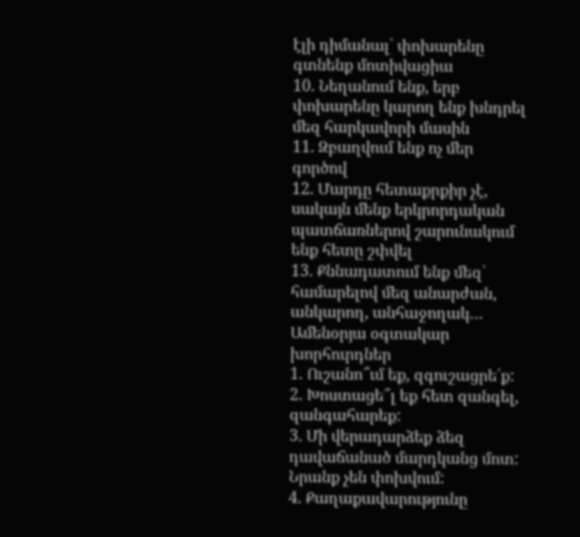էլի դիմանալ՝ փոխարենը գտնենք մոտիվացիա
10. Նեղանում ենք, երբ փոխարենը կարող ենք խնդրել մեզ հարկավորի մասին
11. Զբաղվում ենք ոչ մեր գործով
12. Մարդը հետաքրքիր չէ, սակայն մենք երկրորդական պատճառներով շարունակում ենք հետը շփվել
13. Քննադատում ենք մեզ՝ համարելով մեզ անարժան, անկարող, անհաջողակ…
Ամենօրյա օգտակար խորհուրդներ
1. Ուշանո՞ւմ եք, զգուշացրե՛ք:
2. Խոստացե՞լ եք հետ զանգել, զանգահարեք:
3. Մի վերադարձեք ձեզ դավաճանած մարդկանց մոտ: Նրանք չեն փոխվում:
4. Քաղաքավարությունը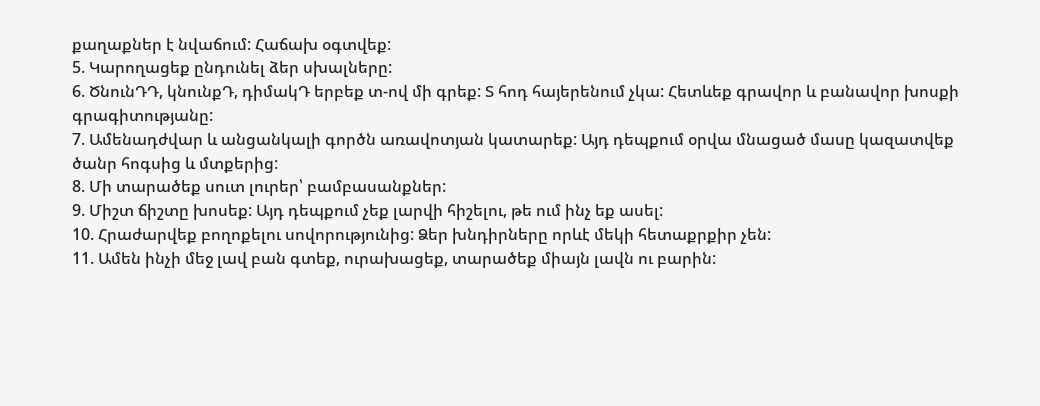քաղաքներ է նվաճում: Հաճախ օգտվեք:
5. Կարողացեք ընդունել ձեր սխալները:
6. ԾնունԴԴ, կնունքԴ, դիմակԴ երբեք տ-ով մի գրեք: Տ հոդ հայերենում չկա: Հետևեք գրավոր և բանավոր խոսքի գրագիտությանը:
7. Ամենադժվար և անցանկալի գործն առավոտյան կատարեք: Այդ դեպքում օրվա մնացած մասը կազատվեք ծանր հոգսից և մտքերից:
8. Մի տարածեք սուտ լուրեր՝ բամբասանքներ:
9. Միշտ ճիշտը խոսեք: Այդ դեպքում չեք լարվի հիշելու, թե ում ինչ եք ասել:
10. Հրաժարվեք բողոքելու սովորությունից: Ձեր խնդիրները որևէ մեկի հետաքրքիր չեն:
11. Ամեն ինչի մեջ լավ բան գտեք, ուրախացեք, տարածեք միայն լավն ու բարին: